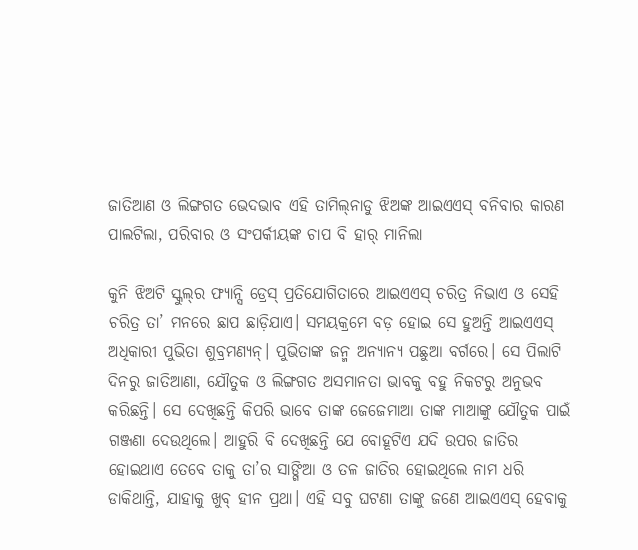ଜାତିଆଣ ଓ ଲିଙ୍ଗଗତ ଭେଦଭାବ ଏହି ତାମିଲ୍‌ନାଡୁ ଝିଅଙ୍କ ଆଇଏଏସ୍‌ ବନିବାର କାରଣ ପାଲଟିଲା, ପରିବାର ଓ ସଂପର୍କୀୟଙ୍କ ଚାପ ବି ହାର୍‌ ମାନିଲା

କୁନି ଝିଅଟି ସ୍କୁଲ୍‌ର ଫ୍ୟାନ୍ସି ଡ୍ରେସ୍‌ ପ୍ରତିଯୋଗିତାରେ ଆଇଏଏସ୍‌ ଚରିତ୍ର ନିଭାଏ ଓ ସେହି ଚରିତ୍ର ତା’ ମନରେ ଛାପ ଛାଡ଼ିଯାଏ। ସମୟକ୍ରମେ ବଡ଼ ହୋଇ ସେ ହୁଅନ୍ତି ଆଇଏଏସ୍‌ ଅଧିକାରୀ ପୁଭିତା ଶୁବ୍ରମଣ୍ୟନ୍‌। ପୁଭିତାଙ୍କ ଜନ୍ମ ଅନ୍ୟାନ୍ୟ ପଛୁଆ ବର୍ଗରେ। ସେ ପିଲାଟି ଦିନରୁ ଜାତିଆଣା, ଯୌତୁକ ଓ ଲିଙ୍ଗଗତ ଅସମାନତା ଭାବକୁ ବହୁ ନିକଟରୁ ଅନୁଭବ କରିଛନ୍ତି। ସେ ଦେଖିଛନ୍ତି କିପରି ଭାବେ ତାଙ୍କ ଜେଜେମାଆ ତାଙ୍କ ମାଆଙ୍କୁ ଯୌତୁକ ପାଇଁ ଗଞ୍ଜଣା ଦେଉଥିଲେ। ଆହୁରି ବି ଦେଖିଛନ୍ତି ଯେ ବୋହୂଟିଏ ଯଦି ଉପର ଜାତିର ହୋଇଥାଏ ତେବେ ତାକୁ ତା’ର ସାଙ୍ଗିଆ ଓ ତଳ ଜାତିର ହୋଇଥିଲେ ନାମ ଧରି ଡାକିଥାନ୍ତି, ଯାହାକୁ ଖୁବ୍‌ ହୀନ ପ୍ରଥା। ଏହି ସବୁ ଘଟଣା ତାଙ୍କୁ ଜଣେ ଆଇଏଏସ୍‌ ହେବାକୁ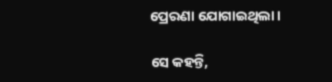ପ୍ରେରଣା ଯୋଗାଇଥିଲା।

ସେ କହନ୍ତି,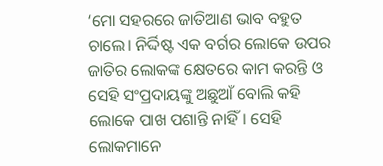‘ମୋ ସହରରେ ଜାତିଆଣ ଭାବ ବହୁତ ଚାଲେ। ନିର୍ଦ୍ଦିଷ୍ଟ ଏକ ବର୍ଗର ଲୋକେ ଉପର ଜାତିର ଲୋକଙ୍କ କ୍ଷେତରେ କାମ କରନ୍ତି ଓ ସେହି ସଂପ୍ରଦାୟଙ୍କୁ ଅଛୁଆଁ ବୋଲି କହି ଲୋକେ ପାଖ ପଶାନ୍ତି ନାହିଁ। ସେହି ଲୋକମାନେ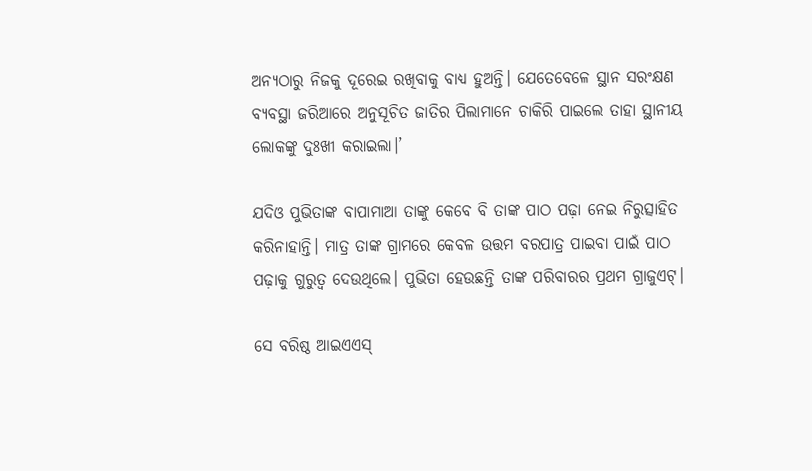ଅନ୍ୟଠାରୁ ନିଜକୁ ଦୂରେଇ ରଖିବାକୁ ବାଧ୍ୟ ହୁଅନ୍ତି। ଯେତେବେଳେ ସ୍ଥାନ ସରଂକ୍ଷଣ ବ୍ୟବସ୍ଥା ଜରିଆରେ ଅନୁସୂଚିତ ଜାତିର ପିଲାମାନେ ଚାକିରି ପାଇଲେ ତାହା ସ୍ଥାନୀୟ ଲୋକଙ୍କୁ ଦୁଃଖୀ କରାଇଲା।’

ଯଦିଓ ପୁଭିତାଙ୍କ ବାପାମାଆ ତାଙ୍କୁ କେବେ ବି ତାଙ୍କ ପାଠ ପଢ଼ା ନେଇ ନିରୁତ୍ସାହିତ କରିନାହାନ୍ତି। ମାତ୍ର ତାଙ୍କ ଗ୍ରାମରେ କେବଳ ଉତ୍ତମ ବରପାତ୍ର ପାଇବା ପାଇଁ ପାଠ ପଢ଼ାକୁ ଗୁରୁତ୍ୱ ଦେଉଥିଲେ। ପୁଭିତା ହେଉଛନ୍ତି ତାଙ୍କ ପରିବାରର ପ୍ରଥମ ଗ୍ରାଜୁଏଟ୍‌।

ସେ ବରିଷ୍ଠ ଆଇଏଏସ୍‌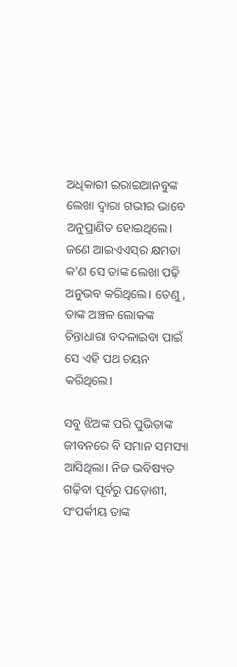ଅଧିକାରୀ ଇରାଇଆନବୁଙ୍କ ଲେଖା ଦ୍ୱାରା ଗଭୀର ଭାବେ ଅନୁପ୍ରାଣିତ ହୋଇଥିଲେ। ଜଣେ ଆଇଏଏସ୍‌ର କ୍ଷମତା କ’ଣ ସେ ତାଙ୍କ ଲେଖା ପଢ଼ି ଅନୁଭବ କରିଥିଲେ। ତେଣୁ, ତାଙ୍କ ଅଞ୍ଚଳ ଲୋକଙ୍କ ଚିନ୍ତାଧାରା ବଦଳାଇବା ପାଇଁ ସେ ଏହି ପଥ ଚୟନ କରିଥିଲେ।

ସବୁ ଝିଅଙ୍କ ପରି ପୁଭିତାଙ୍କ ଜୀବନରେ ବି ସମାନ ସମସ୍ୟା ଆସିଥିଲା। ନିଜ ଭବିଷ୍ୟତ ଗଢ଼ିବା ପୂର୍ବରୁ ପଡ଼ୋଶୀ, ସଂପର୍କୀୟ ତାଙ୍କ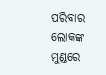ପରିବାର ଲୋକଙ୍କ ମୁଣ୍ଡରେ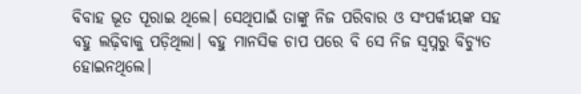ବିବାହ ଭୂତ ପୂରାଇ ଥିଲେ। ସେଥିପାଇଁ ତାଙ୍କୁ ନିଜ ପରିବାର ଓ ସଂପର୍କୀୟଙ୍କ ସହ ବହୁ ଲଢ଼ିବାକୁ ପଡ଼ିଥିଲା। ବହୁ ମାନସିକ ଚାପ ପରେ ବି ସେ ନିଜ ସ୍ୱପ୍ନରୁ ବିଚ୍ୟୁତ ହୋଇନଥିଲେ।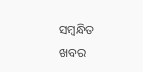ସମ୍ବନ୍ଧିତ ଖବର